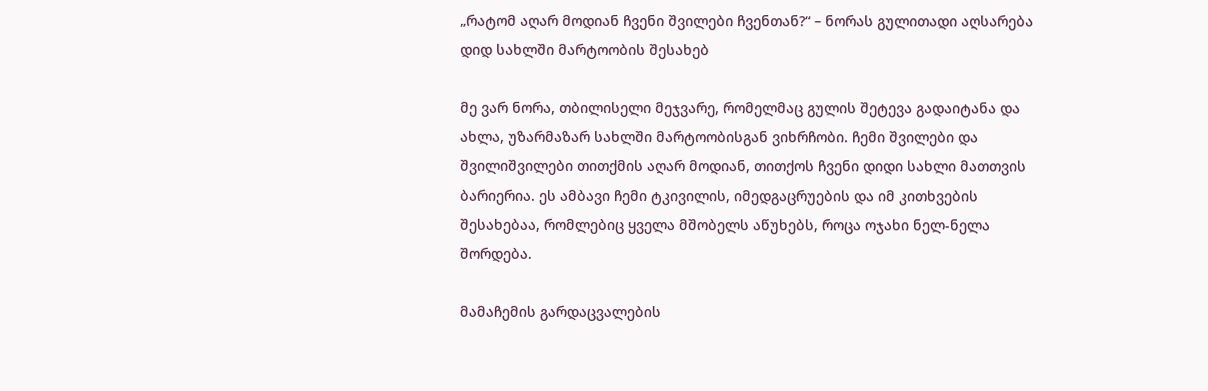„რატომ აღარ მოდიან ჩვენი შვილები ჩვენთან?“ – ნორას გულითადი აღსარება დიდ სახლში მარტოობის შესახებ

მე ვარ ნორა, თბილისელი მეჯვარე, რომელმაც გულის შეტევა გადაიტანა და ახლა, უზარმაზარ სახლში მარტოობისგან ვიხრჩობი. ჩემი შვილები და შვილიშვილები თითქმის აღარ მოდიან, თითქოს ჩვენი დიდი სახლი მათთვის ბარიერია. ეს ამბავი ჩემი ტკივილის, იმედგაცრუების და იმ კითხვების შესახებაა, რომლებიც ყველა მშობელს აწუხებს, როცა ოჯახი ნელ-ნელა შორდება.

მამაჩემის გარდაცვალების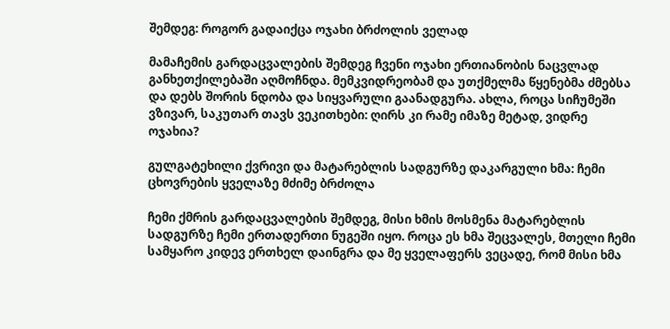შემდეგ: როგორ გადაიქცა ოჯახი ბრძოლის ველად

მამაჩემის გარდაცვალების შემდეგ ჩვენი ოჯახი ერთიანობის ნაცვლად განხეთქილებაში აღმოჩნდა. მემკვიდრეობამ და უთქმელმა წყენებმა ძმებსა და დებს შორის ნდობა და სიყვარული გაანადგურა. ახლა, როცა სიჩუმეში ვზივარ, საკუთარ თავს ვეკითხები: ღირს კი რამე იმაზე მეტად, ვიდრე ოჯახია?

გულგატეხილი ქვრივი და მატარებლის სადგურზე დაკარგული ხმა: ჩემი ცხოვრების ყველაზე მძიმე ბრძოლა

ჩემი ქმრის გარდაცვალების შემდეგ, მისი ხმის მოსმენა მატარებლის სადგურზე ჩემი ერთადერთი ნუგეში იყო. როცა ეს ხმა შეცვალეს, მთელი ჩემი სამყარო კიდევ ერთხელ დაინგრა და მე ყველაფერს ვეცადე, რომ მისი ხმა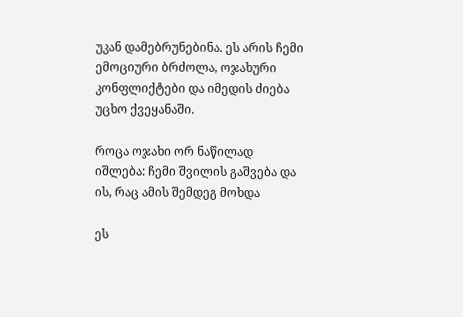უკან დამებრუნებინა. ეს არის ჩემი ემოციური ბრძოლა, ოჯახური კონფლიქტები და იმედის ძიება უცხო ქვეყანაში.

როცა ოჯახი ორ ნაწილად იშლება: ჩემი შვილის გაშვება და ის, რაც ამის შემდეგ მოხდა

ეს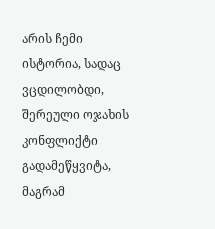არის ჩემი ისტორია, სადაც ვცდილობდი, შერეული ოჯახის კონფლიქტი გადამეწყვიტა, მაგრამ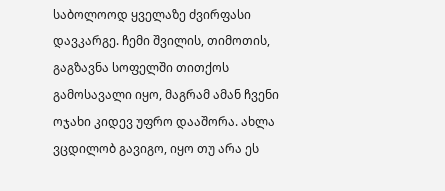საბოლოოდ ყველაზე ძვირფასი დავკარგე. ჩემი შვილის, თიმოთის, გაგზავნა სოფელში თითქოს გამოსავალი იყო, მაგრამ ამან ჩვენი ოჯახი კიდევ უფრო დააშორა. ახლა ვცდილობ გავიგო, იყო თუ არა ეს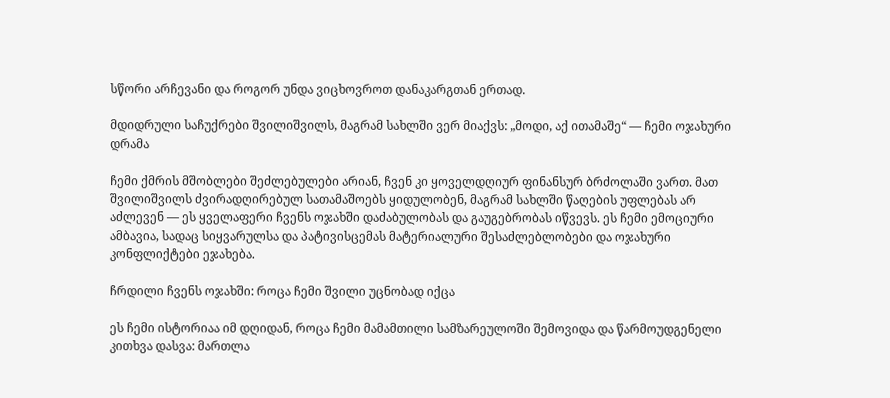სწორი არჩევანი და როგორ უნდა ვიცხოვროთ დანაკარგთან ერთად.

მდიდრული საჩუქრები შვილიშვილს, მაგრამ სახლში ვერ მიაქვს: „მოდი, აქ ითამაშე“ — ჩემი ოჯახური დრამა

ჩემი ქმრის მშობლები შეძლებულები არიან, ჩვენ კი ყოველდღიურ ფინანსურ ბრძოლაში ვართ. მათ შვილიშვილს ძვირადღირებულ სათამაშოებს ყიდულობენ, მაგრამ სახლში წაღების უფლებას არ აძლევენ — ეს ყველაფერი ჩვენს ოჯახში დაძაბულობას და გაუგებრობას იწვევს. ეს ჩემი ემოციური ამბავია, სადაც სიყვარულსა და პატივისცემას მატერიალური შესაძლებლობები და ოჯახური კონფლიქტები ეჯახება.

ჩრდილი ჩვენს ოჯახში: როცა ჩემი შვილი უცნობად იქცა

ეს ჩემი ისტორიაა იმ დღიდან, როცა ჩემი მამამთილი სამზარეულოში შემოვიდა და წარმოუდგენელი კითხვა დასვა: მართლა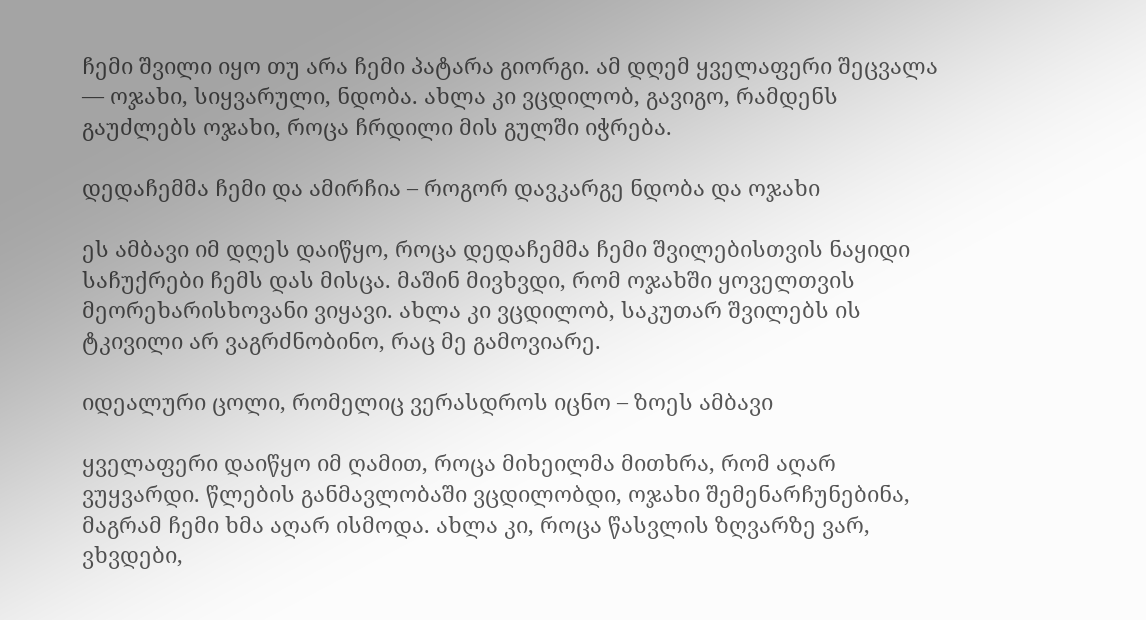ჩემი შვილი იყო თუ არა ჩემი პატარა გიორგი. ამ დღემ ყველაფერი შეცვალა — ოჯახი, სიყვარული, ნდობა. ახლა კი ვცდილობ, გავიგო, რამდენს გაუძლებს ოჯახი, როცა ჩრდილი მის გულში იჭრება.

დედაჩემმა ჩემი და ამირჩია – როგორ დავკარგე ნდობა და ოჯახი

ეს ამბავი იმ დღეს დაიწყო, როცა დედაჩემმა ჩემი შვილებისთვის ნაყიდი საჩუქრები ჩემს დას მისცა. მაშინ მივხვდი, რომ ოჯახში ყოველთვის მეორეხარისხოვანი ვიყავი. ახლა კი ვცდილობ, საკუთარ შვილებს ის ტკივილი არ ვაგრძნობინო, რაც მე გამოვიარე.

იდეალური ცოლი, რომელიც ვერასდროს იცნო – ზოეს ამბავი

ყველაფერი დაიწყო იმ ღამით, როცა მიხეილმა მითხრა, რომ აღარ ვუყვარდი. წლების განმავლობაში ვცდილობდი, ოჯახი შემენარჩუნებინა, მაგრამ ჩემი ხმა აღარ ისმოდა. ახლა კი, როცა წასვლის ზღვარზე ვარ, ვხვდები,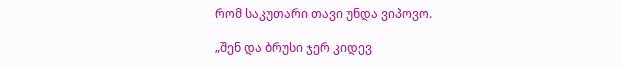რომ საკუთარი თავი უნდა ვიპოვო.

„შენ და ბრუსი ჯერ კიდევ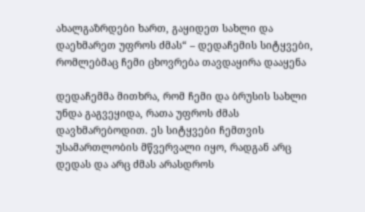ახალგაზრდები ხართ, გაყიდეთ სახლი და დაეხმარეთ უფროს ძმას“ – დედაჩემის სიტყვები, რომლებმაც ჩემი ცხოვრება თავდაყირა დააყენა

დედაჩემმა მითხრა, რომ ჩემი და ბრუსის სახლი უნდა გაგვეყიდა, რათა უფროს ძმას დავხმარებოდით. ეს სიტყვები ჩემთვის უსამართლობის მწვერვალი იყო, რადგან არც დედას და არც ძმას არასდროს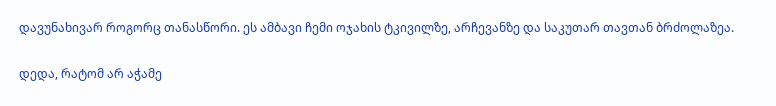დავუნახივარ როგორც თანასწორი. ეს ამბავი ჩემი ოჯახის ტკივილზე, არჩევანზე და საკუთარ თავთან ბრძოლაზეა.

დედა, რატომ არ აჭამე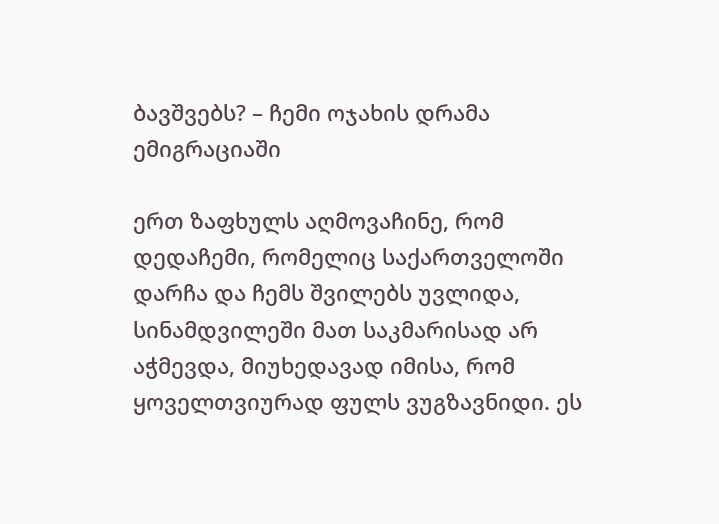ბავშვებს? – ჩემი ოჯახის დრამა ემიგრაციაში

ერთ ზაფხულს აღმოვაჩინე, რომ დედაჩემი, რომელიც საქართველოში დარჩა და ჩემს შვილებს უვლიდა, სინამდვილეში მათ საკმარისად არ აჭმევდა, მიუხედავად იმისა, რომ ყოველთვიურად ფულს ვუგზავნიდი. ეს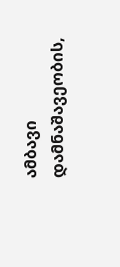ამბავი დამნაშავეობის,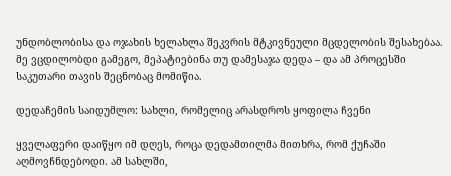უნდობლობისა და ოჯახის ხელახლა შეკვრის მტკივნეული მცდელობის შესახებაა. მე ვცდილობდი გამეგო, მეპატიებინა თუ დამესაჯა დედა – და ამ პროცესში საკუთარი თავის შეცნობაც მომიწია.

დედაჩემის საიდუმლო: სახლი, რომელიც არასდროს ყოფილა ჩვენი

ყველაფერი დაიწყო იმ დღეს, როცა დედამთილმა მითხრა, რომ ქუჩაში აღმოვჩნდებოდი. ამ სახლში,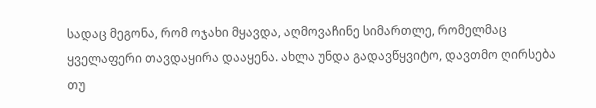სადაც მეგონა, რომ ოჯახი მყავდა, აღმოვაჩინე სიმართლე, რომელმაც ყველაფერი თავდაყირა დააყენა. ახლა უნდა გადავწყვიტო, დავთმო ღირსება თუ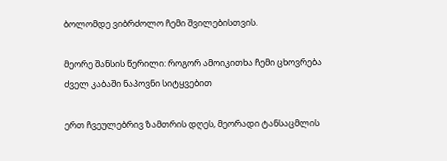ბოლომდე ვიბრძოლო ჩემი შვილებისთვის.

მეორე შანსის წერილი: როგორ ამოიკითხა ჩემი ცხოვრება ძველ კაბაში ნაპოვნი სიტყვებით

ერთ ჩვეულებრივ ზამთრის დღეს, მეორადი ტანსაცმლის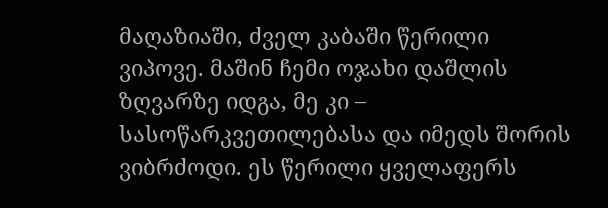მაღაზიაში, ძველ კაბაში წერილი ვიპოვე. მაშინ ჩემი ოჯახი დაშლის ზღვარზე იდგა, მე კი – სასოწარკვეთილებასა და იმედს შორის ვიბრძოდი. ეს წერილი ყველაფერს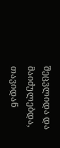შეცვლიდა და მაიძულებდა, თავიდან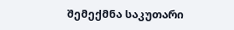შემექმნა საკუთარი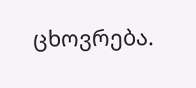ცხოვრება.